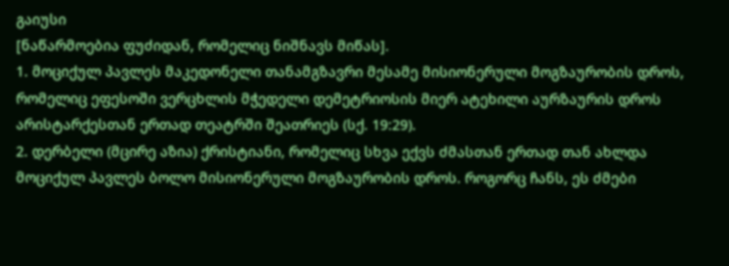გაიუსი
[ნაწარმოებია ფუძიდან, რომელიც ნიშნავს მიწას].
1. მოციქულ პავლეს მაკედონელი თანამგზავრი მესამე მისიონერული მოგზაურობის დროს, რომელიც ეფესოში ვერცხლის მჭედელი დემეტრიოსის მიერ ატეხილი აურზაურის დროს არისტარქესთან ერთად თეატრში შეათრიეს (სქ. 19:29).
2. დერბელი (მცირე აზია) ქრისტიანი, რომელიც სხვა ექვს ძმასთან ერთად თან ახლდა მოციქულ პავლეს ბოლო მისიონერული მოგზაურობის დროს. როგორც ჩანს, ეს ძმები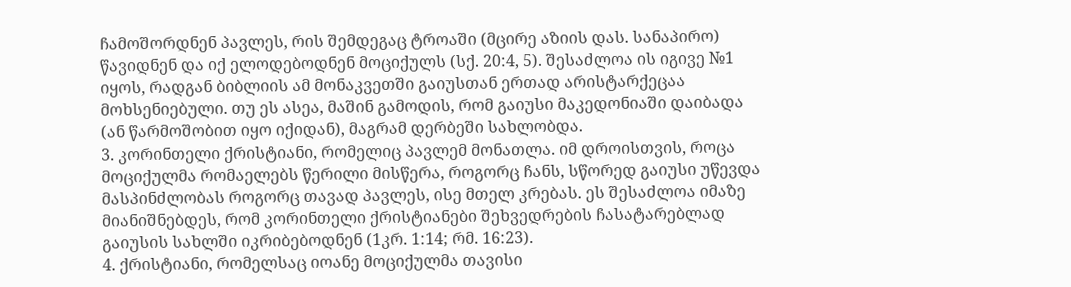ჩამოშორდნენ პავლეს, რის შემდეგაც ტროაში (მცირე აზიის დას. სანაპირო) წავიდნენ და იქ ელოდებოდნენ მოციქულს (სქ. 20:4, 5). შესაძლოა ის იგივე №1 იყოს, რადგან ბიბლიის ამ მონაკვეთში გაიუსთან ერთად არისტარქეცაა მოხსენიებული. თუ ეს ასეა, მაშინ გამოდის, რომ გაიუსი მაკედონიაში დაიბადა (ან წარმოშობით იყო იქიდან), მაგრამ დერბეში სახლობდა.
3. კორინთელი ქრისტიანი, რომელიც პავლემ მონათლა. იმ დროისთვის, როცა მოციქულმა რომაელებს წერილი მისწერა, როგორც ჩანს, სწორედ გაიუსი უწევდა მასპინძლობას როგორც თავად პავლეს, ისე მთელ კრებას. ეს შესაძლოა იმაზე მიანიშნებდეს, რომ კორინთელი ქრისტიანები შეხვედრების ჩასატარებლად გაიუსის სახლში იკრიბებოდნენ (1კრ. 1:14; რმ. 16:23).
4. ქრისტიანი, რომელსაც იოანე მოციქულმა თავისი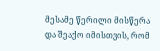მესამე წერილი მისწერა და შეაქო იმისთვის, რომ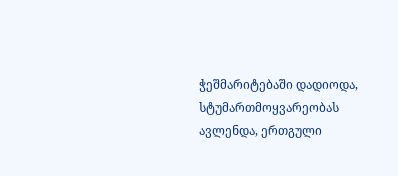ჭეშმარიტებაში დადიოდა, სტუმართმოყვარეობას ავლენდა, ერთგული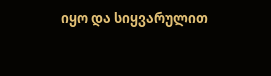იყო და სიყვარულით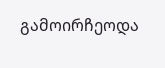გამოირჩეოდა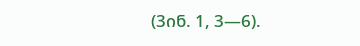(3ინ. 1, 3—6).